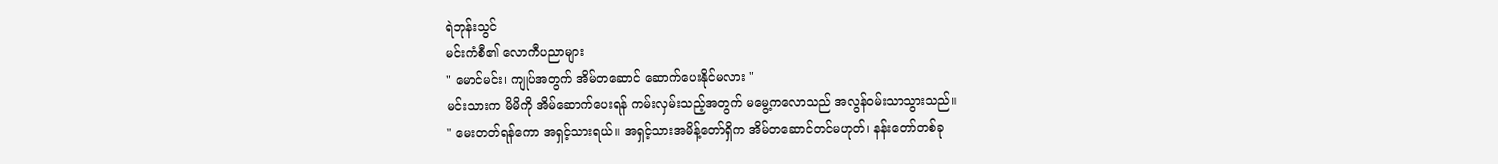ရဲဘုန်းသွင်
မင်းကံစီ၏ လောကီပညာများ
" မောင်မင်း၊ ကျုပ်အတွက် အိမ်တဆောင် ဆောက်ပေးနိုင်မလား "
မင်းသားက မိမိကို အိမ်ဆောက်ပေးရန် ကမ်းလှမ်းသည့်အတွက် မမွေ့ကလောသည် အလွန်ဝမ်းသာသွားသည်။
" မေးတတ်ရန်ကော အရှင့်သားရယ်။ အရှင့်သားအမိန့်တော်ရှိက အိမ်တဆောင်တင်မဟုတ်၊ နန်းတော်တစ်ခု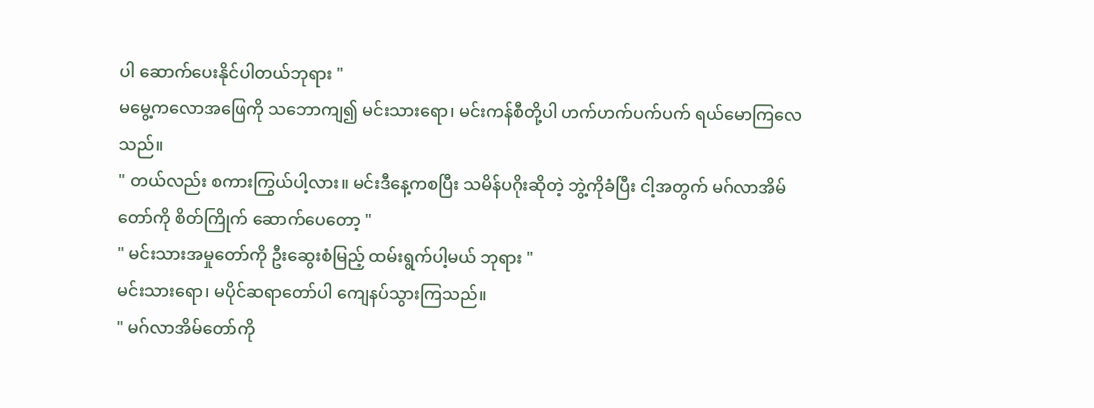ပါ ဆောက်ပေးနိုင်ပါတယ်ဘုရား "
မမွေ့ကလောအဖြေကို သဘောကျ၍ မင်းသားရော၊ မင်းကန်စီတို့ပါ ဟက်ဟက်ပက်ပက် ရယ်မောကြလေသည်။
" တယ်လည်း စကားကြွယ်ပါ့လား။ မင်းဒီနေ့ကစပြီး သမိန်ပဂိုးဆိုတဲ့ ဘွဲ့ကိုခံပြီး ငါ့အတွက် မဂ်လာအိမ်တော်ကို စိတ်ကြိုက် ဆောက်ပေတော့ "
" မင်းသားအမှုတော်ကို ဦးဆွေးစံမြည့် ထမ်းရွက်ပါ့မယ် ဘုရား "
မင်းသားရော၊ မပိုင်ဆရာတော်ပါ ကျေနပ်သွားကြသည်။
" မဂ်လာအိမ်တော်ကို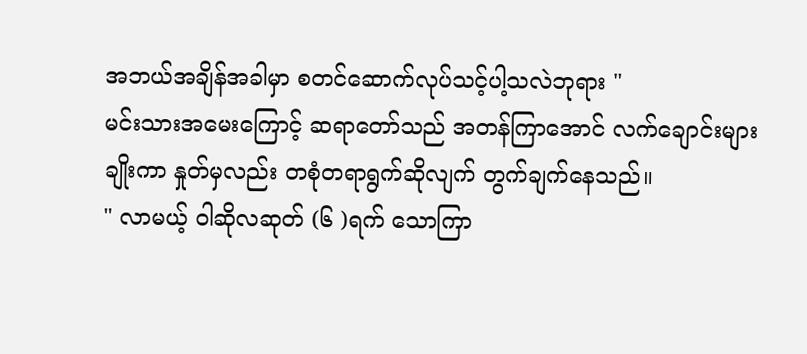အဘယ်အချိန်အခါမှာ စတင်ဆောက်လုပ်သင့်ပါ့သလဲဘုရား "
မင်းသားအမေးကြောင့် ဆရာတော်သည် အတန်ကြာအောင် လက်ချောင်းများချိုးကာ နှုတ်မှလည်း တစုံတရာရွက်ဆိုလျက် တွက်ချက်နေသည်။
" လာမယ့် ဝါဆိုလဆုတ် (၆ )ရက် သောကြာ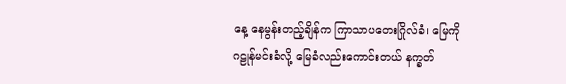နေ့ နေမွန်းတည့်ချိန်က ကြာသာပတေးဂြိုလ်ခံ၊ မြေကို ဂဠုန်မင်းခံလို့ မြေခံလည်းကောင်းတယ် နက္ခတ်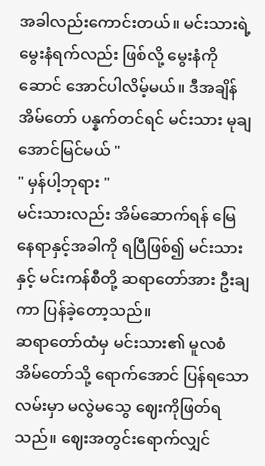အခါလည်းကောင်းတယ်။ မင်းသားရဲ့ မွေးနံရက်လည်း ဖြစ်လို့ မွေးနံကိုဆောင် အောင်ပါလိမ့်မယ်။ ဒီအချိန်အိမ်တော် ပန္နက်တင်ရင် မင်းသား မုချအောင်မြင်မယ် "
" မှန်ပါ့ဘုရား "
မင်းသားလည်း အိမ်ဆောက်ရန် မြေနေရာနှင့်အခါကို ရပြီဖြစ်၍ မင်းသားနှင့် မင်းကန်စီတို့ ဆရာတော်အား ဦးချကာ ပြန်ခဲ့တော့သည်။
ဆရာတော်ထံမှ မင်းသား၏ မူလစံအိမ်တော်သို့ ရောက်အောင် ပြန်ရသောလမ်းမှာ မလွဲမသွေ ဈေးကိုဖြတ်ရသည်။ ဈေးအတွင်းရောက်လျှင်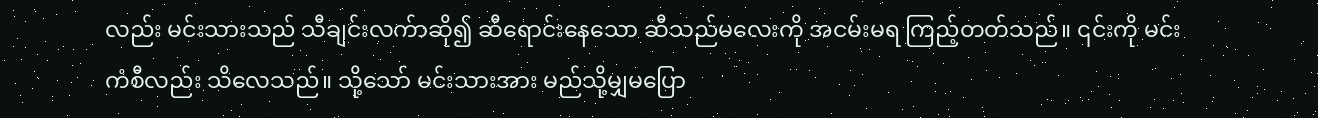လည်း မင်းသားသည် သီချင်းလက်ာဆို၍ ဆီရောင်းနေသော ဆီသည်မလေးကို အငမ်းမရ ကြည့်တတ်သည်။ ၎င်းကို မင်းကံစီလည်း သိလေသည်။ သို့သော် မင်းသားအား မည်သို့မျှမပြော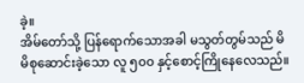ခဲ့။
အိမ်တော်သို့ ပြန်ရောက်သောအခါ မသွတ်တွမ်သည် မိမိစုဆောင်းခဲ့သော လူ ၅၀၀ နှင့်စောင့်ကြိုနေလေသည်။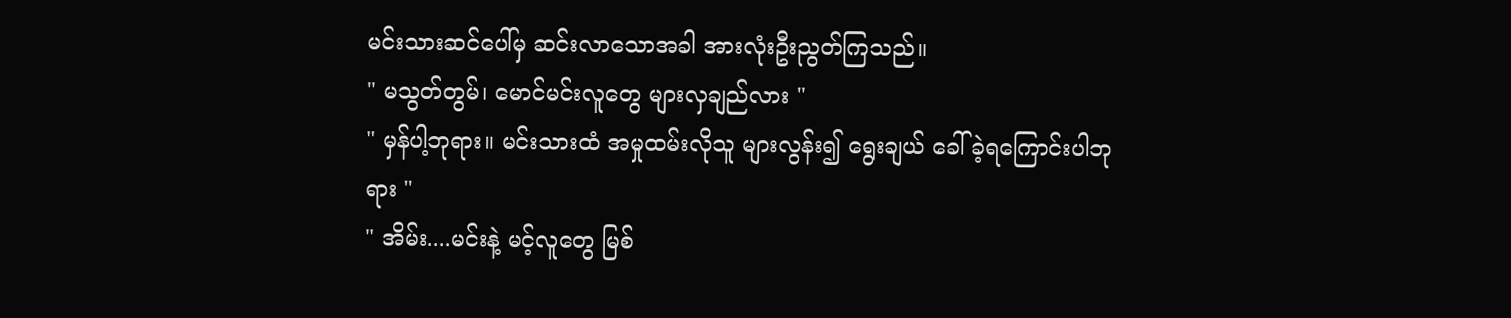မင်းသားဆင်ပေါ်မှ ဆင်းလာသောအခါ အားလုံးဦးညွတ်ကြသည်။
" မသွတ်တွမ်၊ မောင်မင်းလူတွေ များလှချည်လား "
" မှန်ပါ့ဘုရား။ မင်းသားထံ အမှုထမ်းလိုသူ များလွန်း၍ ရွေးချယ် ခေါ်ခဲ့ရကြောင်းပါဘုရား "
" အိမ်း....မင်းနဲ့ မင့်လူတွေ မြစ်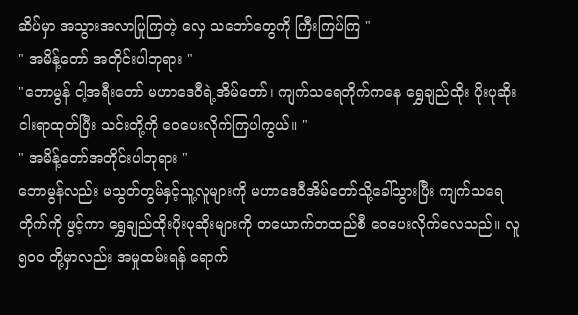ဆိပ်မှာ အသွားအလာပြုကြတဲ့ လှေ သဘော်တွေကို ကြီးကြပ်ကြ "
" အမိန့်တော် အတိုင်းပါဘုရား "
"ဘောမွန် ငါ့အရီးတော် မဟာဒေဝီရဲ့အိမ်တော်၊ ကျက်သရေတိုက်ကနေ ရွှေချည်ထိုး ပိုးပုဆိုးငါးရာထုတ်ပြီး သင်းတို့ကို ဝေပေးလိုက်ကြပါကွယ်။ "
" အမိန့်တော်အတိုင်းပါဘုရား "
ဘောမွန်လည်း မသွတ်တွမ်နှင့်သူ့လူများကို မဟာဒေဝီအိမ်တော်သို့ခေါ်သွားပြီး ကျက်သရေတိုက်ကို ဖွင့်ကာ ရွှေချည်ထိုးပိုးပုဆိုးများကို တယောက်တထည်စီ ဝေပေးလိုက်လေသည်။ လူ ၅၀ဝ တို့မှာလည်း အမှုထမ်းရန် ရောက်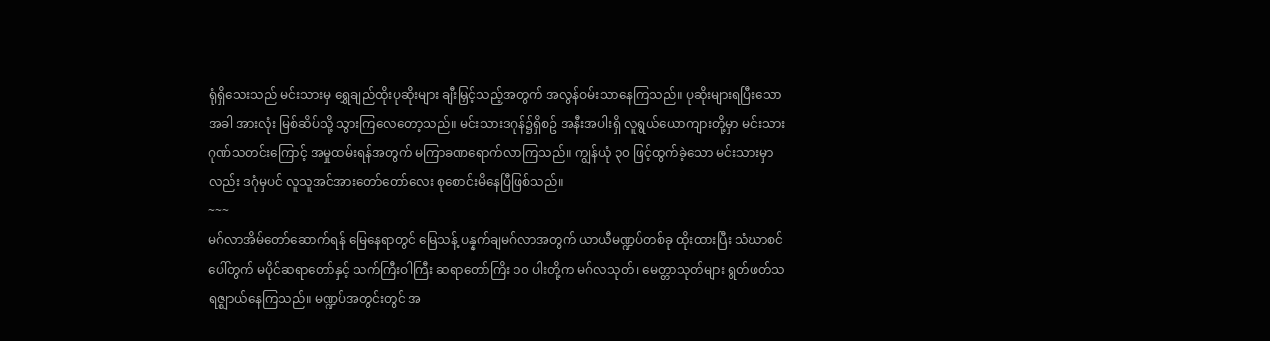ရုံရှိသေးသည် မင်းသားမှ ရွှေချည်ထိုးပုဆိုးများ ချီးမြှင့်သည့်အတွက် အလွန်ဝမ်းသာနေကြသည်။ ပုဆိုးများရပြီးသောအခါ အားလုံး မြစ်ဆိပ်သို့ သွားကြလေတော့သည်။ မင်းသားဒဂုန်၌ရှိစဥ် အနီးအပါးရှိ လူရွယ်ယောကျားတို့မှာ မင်းသားဂုဏ်သတင်းကြောင့် အမှုထမ်းရန်အတွက် မကြာခဏရောက်လာကြသည်။ ကျွန်ယုံ ၃၀ ဖြင့်ထွက်ခဲ့သော မင်းသားမှာလည်း ဒဂုံမှပင် လူသူအင်အားတော်တော်လေး စုစောင်းမိနေပြီဖြစ်သည်။
~~~
မဂ်လာအိမ်တော်ဆောက်ရန် မြေနေရာတွင် မြေသန့် ပန္နက်ချမဂ်လာအတွက် ယာယီမဏ္ဍပ်တစ်ခု ထိုးထားပြီး သံဃာစင်ပေါ်တွက် မပိုင်ဆရာတော်နှင့် သက်ကြီးဝါကြီး ဆရာတော်ကြိး ၁၀ ပါးတို့က မဂ်လသုတ်၊ မေတ္တာသုတ်များ ရွတ်ဖတ်သရဇ္ဈာယ်နေကြသည်။ မဏ္ဍပ်အတွင်းတွင် အ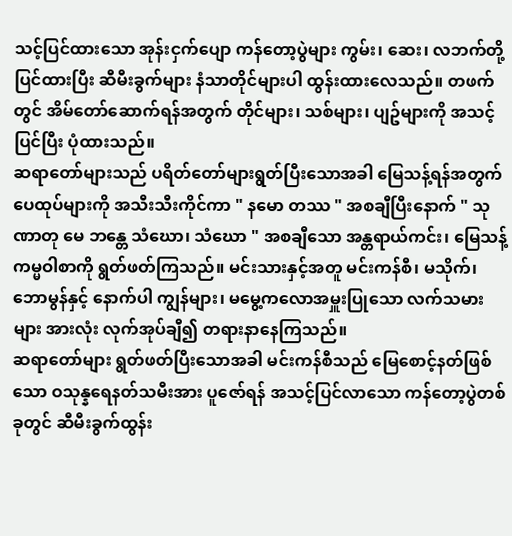သင့်ပြင်ထားသော အုန်းငှက်ပျော ကန်တော့ပွဲများ ကွမ်း၊ ဆေး၊ လဘက်တို့ ပြင်ထားပြီး ဆီမီးခွက်များ နံသာတိုင်များပါ ထွန်းထားလေသည်။ တဖက်တွင် အိမ်တော်ဆောက်ရန်အတွက် တိုင်များ၊ သစ်များ၊ ပျဥ်များကို အသင့်ပြင်ပြီး ပုံထားသည်။
ဆရာတော်များသည် ပရိတ်တော်များရွတ်ပြီးသောအခါ မြေသန့်ရန်အတွက် ပေထုပ်များကို အသီးသီးကိုင်ကာ " နမော တဿ " အစချီပြီးနောက် " သုဏာတု မေ ဘန္တေ သံဃော၊ သံဃော " အစချီသော အန္တရာယ်ကင်း၊ မြေသန့် ကမ္မဝါစာကို ရွတ်ဖတ်ကြသည်။ မင်းသားနှင့်အတူ မင်းကန်စီ၊ မသိုက်၊ ဘောမွန်နှင့် နောက်ပါ ကျွန်များ၊ မမွေ့ကလောအမှူးပြုသော လက်သမားများ အားလုံး လုက်အုပ်ချီ၍ တရားနာနေကြသည်။
ဆရာတော်များ ရွတ်ဖတ်ပြီးသောအခါ မင်းကန်စီသည် မြေစောင့်နတ်ဖြစ်သော ဝသုန္နရေနတ်သမီးအား ပူဇော်ရန် အသင့်ပြင်လာသော ကန်တော့ပွဲတစ်ခုတွင် ဆီမီးခွက်ထွန်း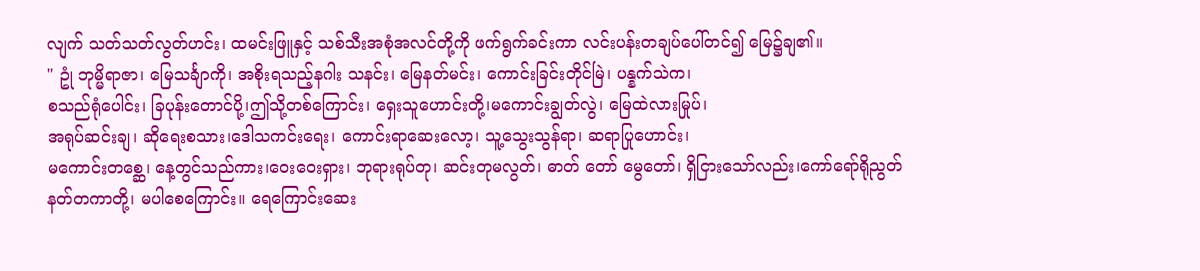လျက် သတ်သတ်လွတ်ဟင်း၊ ထမင်းဖြူနှင့် သစ်သီးအစုံအလင်တို့ကို ဖက်ရွက်ခင်းကာ လင်းပန်းတချပ်ပေါ်တင်၍ မြေ၌ချ၏။
" ဥုံ ဘုမ္မိရာဇာ၊ မြေသင်္ချာကို၊ အစိုးရသည့်နဂါး သနင်း၊ မြေနတ်မင်း၊ ကောင်းခြင်းတိုင်မြဲ၊ ပန္နက်သဲက၊
စသည်ရုံပေါင်း၊ ခြပုန်းတောင်ပို့၊ဤသို့တစ်ကြောင်း၊ ရှေးသူဟောင်းတို့၊မကောင်းချွတ်လွဲ၊ မြေထဲလားမြုပ်၊
အရုပ်ဆင်းချ၊ ဆိုရေးစသား၊ဒေါသကင်းရေး၊ ကောင်းရာဆေးလော့၊ သူ့သွေးသွန်ရာ၊ ဆရာပြုဟောင်း၊
မကောင်းတစ္ဆေ၊ နေ့တွင်သည်ကား၊ဝေးဝေးရှား၊ ဘုရားရုပ်တု၊ ဆင်းတုမလွတ်၊ ဓာတ် တော် မွေတော်၊ ရှိငြားသော်လည်း၊ကော်ရော်ရိုညွတ် နတ်တကာတို့၊ မပါစေကြောင်း။ ရေကြောင်းဆေး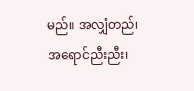မည်။ အလျှံတည်၊ အရောင်ညီးညီး၊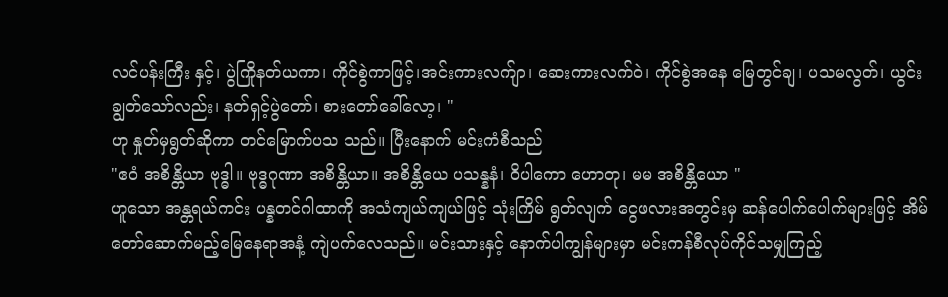လင်ပန်းကြီး နှင့်၊ ပွဲကြိုနတ်ယကာ၊ ကိုင်စွဲကာဖြင့်၊အင်းကားလက်ျာ၊ ဆေးကားလက်ဝဲ၊ ကိုင်စွဲအနေ မြေတွင်ချ၊ ပသမလွတ်၊ ယွင်းချွတ်သော်လည်း၊ နတ်ရှင့်ပွဲတော်၊ စားတော်ခေါ်လော့၊ "
ဟု နှုတ်မှရွတ်ဆိုကာ တင်မြောက်ပသ သည်။ ပြီးနောက် မင်းကံစီသည်
"ဧဝံ အစိန္တိယာ ဗုဒ္ဓါ။ ဗုဒ္ဓဂုဏာ အစိန္တိယာ။ အစိန္တိယေ ပသန္နနံ၊ ဝိပါကော ဟောတု၊ မမ အစိန္တိယော "
ဟူသော အန္တရယ်ကင်း ပန္နတင်ဂါထာကို အသံကျယ်ကျယ်ဖြင့် သုံးကြိမ် ရွတ်လျက် ငွေဖလားအတွင်းမှ ဆန်ပေါက်ပေါက်များဖြင့် အိမ်တော်ဆောက်မည့်မြေနေရာအနံ့ ကျဲပက်လေသည်။ မင်းသားနှင့် နောက်ပါကျွန်များမှာ မင်းကန်စီလုပ်ကိုင်သမျှကြည့်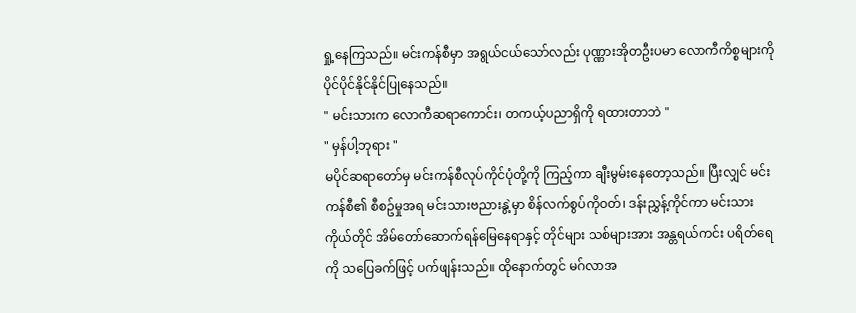ရှု့နေကြသည်။ မင်းကန်စီမှာ အရွယ်ငယ်သော်လည်း ပုဏ္ဏားအိုတဦးပမာ လောကီကိစ္စများကို ပိုင်ပိုင်နိုင်နိုင်ပြုနေသည်။
" မင်းသားက လောကီဆရာကောင်း၊ တကယ့်ပညာရှိကို ရထားတာဘဲ "
" မှန်ပါ့ဘုရား "
မပိုင်ဆရာတော်မှ မင်းကန်စီလုပ်ကိုင်ပုံတို့ကို ကြည့်ကာ ချီးမွမ်းနေတော့သည်။ ပြီးလျှင် မင်းကန်စီ၏ စီစဥ်မှုအရ မင်းသားဗညားနွဲ့မှာ စိန်လက်စွပ်ကိုဝတ်၊ ဒန်းညွှန့်ကိုင်ကာ မင်းသားကိုယ်တိုင် အိမ်တော်ဆောက်ရန်မြေနေရာနှင့် တိုင်များ သစ်များအား အန္တရယ်ကင်း ပရိတ်ရေကို သပြေခက်ဖြင့် ပက်ဖျန်းသည်။ ထိုနောက်တွင် မဂ်လာအ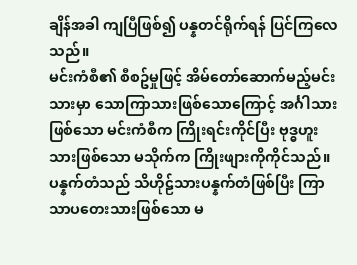ချိန်အခါ ကျပြီဖြစ်၍ ပန္နတင်ရိုက်ရန် ပြင်ကြလေသည်။
မင်းကံစီ၏ စီစဥ်မှုဖြင့် အိမ်တော်ဆောက်မည့်မင်းသားမှာ သောကြာသားဖြစ်သောကြောင့် အင်္ဂါသားဖြစ်သော မင်းကံစီက ကြိုးရင်းကိုင်ပြီး ဗုဒ္ဓဟူးသားဖြစ်သော မသိုက်က ကြိုးဖျားကိုကိုင်သည်။ ပန္နက်တံသည် သိဟိုဠ်သားပန္နက်တံဖြစ်ပြီး ကြာသာပတေးသားဖြစ်သော မ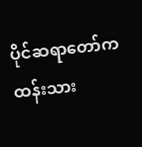ပိုင်ဆရာတော်က ထန်းသား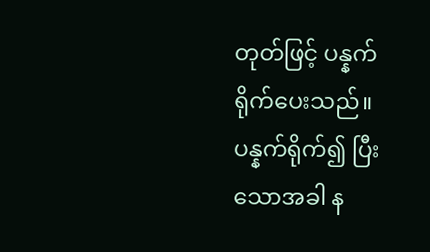တုတ်ဖြင့် ပန္နက်ရိုက်ပေးသည်။ ပန္နက်ရိုက်၍ ပြီးသောအခါ န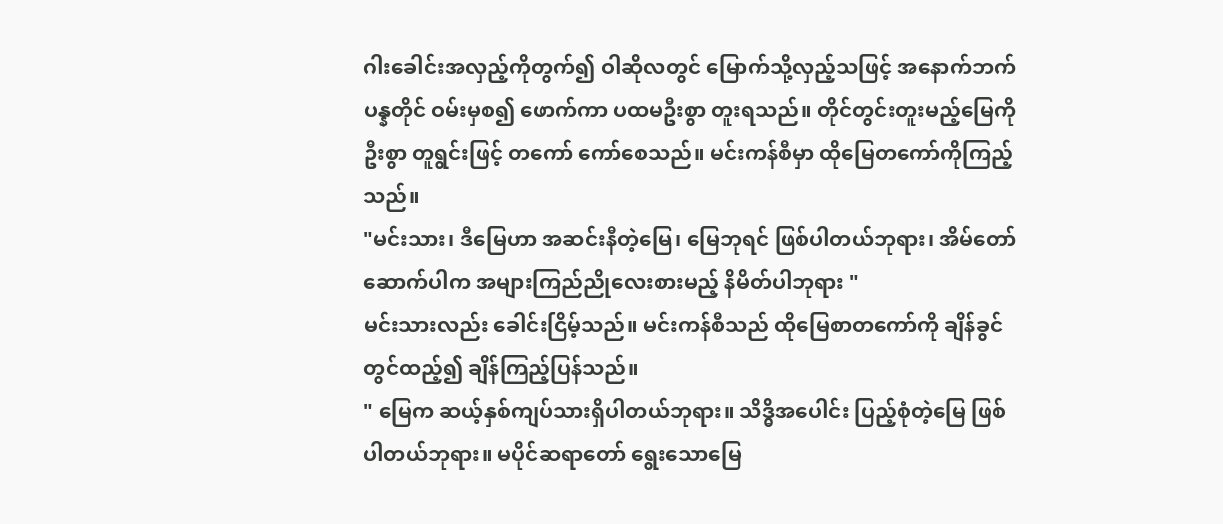ဂါးခေါင်းအလှည့်ကိုတွက်၍ ဝါဆိုလတွင် မြောက်သို့လှည့်သဖြင့် အနောက်ဘက်ပန္နတိုင် ဝမ်းမှစ၍ ဖောက်ကာ ပထမဦးစွာ တူးရသည်။ တိုင်တွင်းတူးမည့်မြေကို ဦးစွာ တူရွင်းဖြင့် တကော် ကော်စေသည်။ မင်းကန်စီမှာ ထိုမြေတကော်ကိုကြည့်သည်။
"မင်းသား၊ ဒီမြေဟာ အဆင်းနီတဲ့မြေ၊ မြေဘုရင် ဖြစ်ပါတယ်ဘုရား၊ အိမ်တော်ဆောက်ပါက အများကြည်ညိုလေးစားမည့် နိမိတ်ပါဘုရား "
မင်းသားလည်း ခေါင်းငြိမ့်သည်။ မင်းကန်စီသည် ထိုမြေစာတကော်ကို ချိန်ခွင်တွင်ထည့်၍ ချိန်ကြည့်ပြန်သည်။
" မြေက ဆယ့်နှစ်ကျပ်သားရှိပါတယ်ဘုရား။ သိဒ္ဓိအပေါင်း ပြည့်စုံတဲ့မြေ ဖြစ်ပါတယ်ဘုရား။ မပိုင်ဆရာတော် ရွေးသောမြေ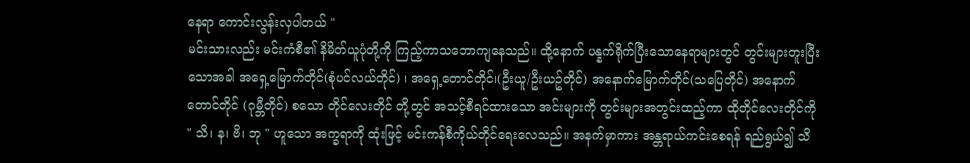နေရာ ကောင်းလွန်းလှပါတယ် "
မင်းသားလည်း မင်းကံစီ၏ နိမိတ်ယူပုံတို့ကို ကြည့်ကာသဘောကျနေသည်။ ထို့နောက် ပန္နက်ရိုက်ပြီးသောနေရာများတွင် တွင်းများတူးပြီးသောအခါ အရှေ့မြောက်တိုင်(စုံပင်လယ်တိုင်) ၊ အရှေ့တောင်တိုင်၊(ဦးယူ/ဦးယဥ်တိုင်) အနောက်မြောက်တိုင်(သပြေတိုင်) အနောက်တောင်တိုင် (ဂုမ္ဘီတိုင်) စသော တိုင်လေးတိုင် တို့တွင် အသင့်စီရင်ထားသော အင်းများကို တွင်းများအတွင်းထည့်ကာ ထိုတိုင်လေးတိုင်ကို " သိ၊ န၊ ဗိ၊ ဘု " ဟူသော အက္ခရာကို ထုံးဖြင့် မင်းကန်စီကိုယ်တိုင်ရေးလေသည်။ အနက်မှာကား အန္တရာယ်ကင်းစေရန် ရည်ရွယ်၍ သိ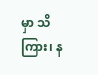မှာ သိကြား၊ န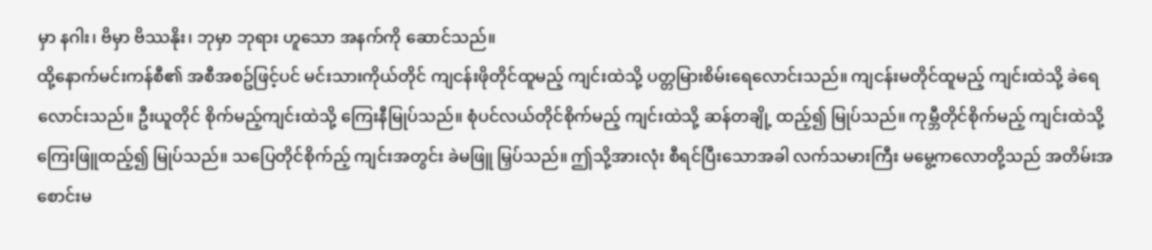မှာ နဂါး၊ ဗိမှာ ဗိဿနိုး၊ ဘုမှာ ဘုရား ဟူသော အနက်ကို ဆောင်သည်။
ထို့နောက်မင်းကန်စီ၏ အစီအစဥ်ဖြင့်ပင် မင်းသားကိုယ်တိုင် ကျငန်းဖိုတိုင်ထူမည့် ကျင်းထဲသို့ ပတ္တမြားစိမ်းရေလောင်းသည်။ ကျငန်းမတိုင်ထူမည့် ကျင်းထဲသို့ ခဲရေ လောင်းသည်။ ဦးယူတိုင် စိုက်မည့်ကျင်းထဲသို့ ကြေးနီမြုပ်သည်။ စုံပင်လယ်တိုင်စိုက်မည့် ကျင်းထဲသို့ ဆန်တချို့ ထည့်၍ မြုပ်သည်။ ကုမ္ဘီတိုင်စိုက်မည့် ကျင်းထဲသို့ ကြေးဖြူထည့်၍ မြုပ်သည်။ သပြေတိုင်စိုက်ည့် ကျင်းအတွင်း ခဲမဖြူ မြှပ်သည်။ ဤသို့အားလုံး စီရင်ပြီးသောအခါ လက်သမားကြီး မမွေ့ကလောတို့သည် အတိမ်းအစောင်းမ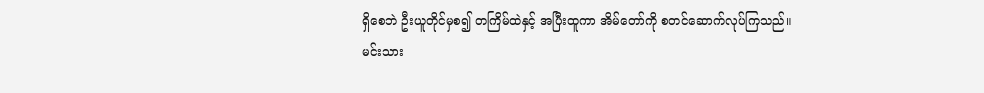ရှိစေဘဲ ဦးယူတိုင်မှစ၍ တကြိမ်ထဲနှင့် အပြီးထူကာ အိမ်တော်ကို စတင်ဆောက်လုပ်ကြသည်။
မင်းသား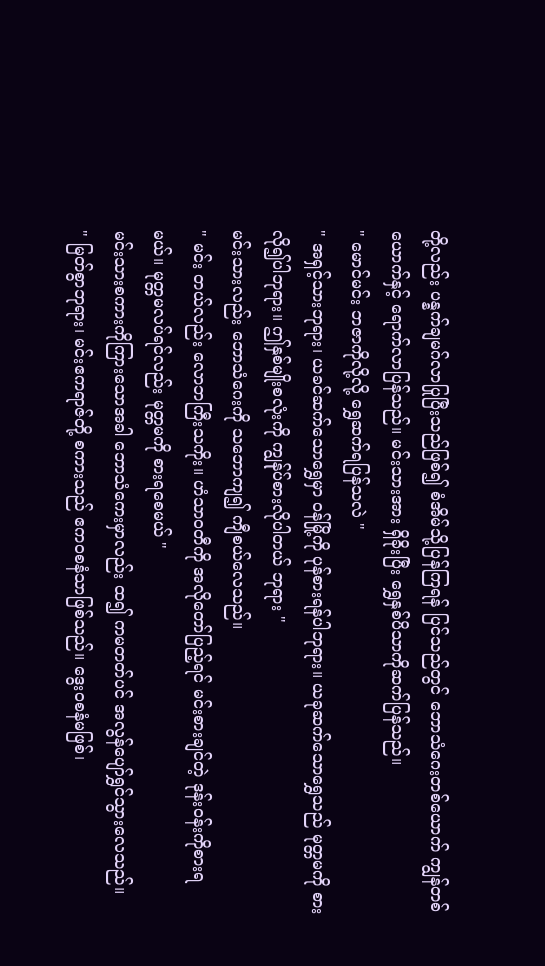တို့လည်း ပန္နက်ချမဂ်လာပြုပြီးသည်ဖြစ်၍ စံအိမ်သို့ပြန်ကြရန် ပြင်သည်တွင် ဘောသံဂေးတစ်ယောက် ကျွန်တစ်ယောက်နှင့် ရောက်လာပြန်သည်။ မင်းသားအား ရှိခိုးပြီး ရွှေနှစ်ပိသာကိုဆက်ပြန်သည်။
" မောင်မင်း ဘဇာကိုလို့လို့ ရွှေဆက်ရပြန်သလဲ "
" အရှင့်သားဘုရား၊ ယခင်ဆက်သောရွှေမှာ ဝန်မြို့ကို ပုန်စားရန်ပါဘုရား။ ယခုဆက်သောရွှေသည် မုတ္တမကို စားလို၍ပါဘုရား။ ဤနှစ်မျိုးစလုံးကို ကျွန်ုပ်စားလိုပါတယ် ဘုရား "
မင်းသားလည်း ဘောသံဂေးကို သဘောကျ၍ ကျီစယ်လေသည်။
" မင်း တယ်လည်း လောဘကြီးသကိုး။ ဟံသာဝတီကို အလိုတော်ပြည့်ရင် မင်းစားချင်တဲ့ ဒုန်းဝန်းကိုစားရမယ်။ မုတ္တမလပ်ရင်လည်း မုတ္တမကို စားရစေမယ် "
မင်းသားစကားကိုကြားသောအခါ ဘောသံကေးမှာလည်း ထ၍ ကမတတ်ပင် အလွန်ပျော်ရွှင်သွားလေသည်။
" မြတ်စွာဘုရား၊ မင်းဧကရာဇ်တို့ စကားသည် ဧကဝစနံသာဖြစ်သည်။ ဒွေးဝစနံမဖြစ်၊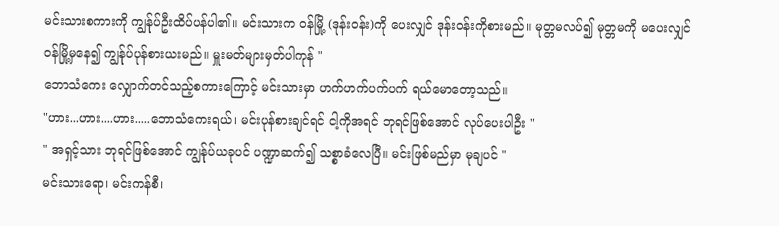မင်းသားစကားကို ကျွန်ုပ်ဦးထိပ်ပန်ပါ၏။ မင်းသားက ဝန်မြို့ (ဒုန်းဝန်း)ကို ပေးလျှင် ဒုန်းဝန်းကိုစားမည်။ မုတ္တမလပ်၍ မုတ္တမကို မပေးလျှင် ဝန်မြို့မှနေ၍ ကျွန်ုပ်ပုန်စားယးမည်။ မှူးမတ်များမှတ်ပါကုန် "
ဘောသံကေး လျှောက်တင်သည့်စကားကြောင့် မင်းသားမှာ ဟက်ဟက်ပက်ပက် ရယ်မောတော့သည်။
"ဟား...ဟား....ဟား.....ဘောသံကေးရယ်၊ မင်းပုန်စားချင်ရင် ငါ့ကိုအရင် ဘုရင်ဖြစ်အောင် လုပ်ပေးပါဦး "
" အရှင့်သား ဘုရင်ဖြစ်အောင် ကျွန်ုပ်ယခုပင် ပဏ္ဍာဆက်၍ သစ္စာခံလေပြီ။ မင်းဖြစ်မည်မှာ မုချပင် "
မင်းသားရော၊ မင်းကန်စီ၊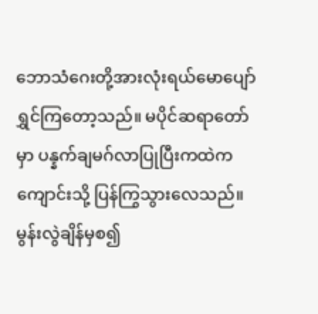ဘောသံဂေးတို့အားလုံးရယ်မောပျော်ရွှင်ကြတော့သည်။ မပိုင်ဆရာတော်မှာ ပန္နက်ချမဂ်လာပြုပြီးကထဲက ကျောင်းသို့ ပြန်ကြွသွားလေသည်။
မွန်းလွဲချိန်မှစ၍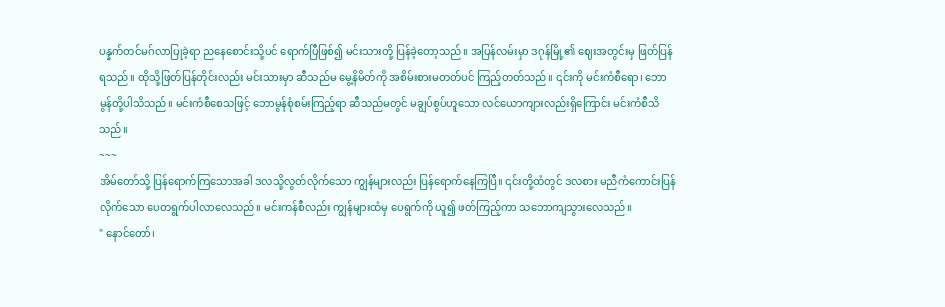ပန္နက်တင်မဂ်လာပြုခဲ့ရာ ညနေစောင်းသို့ပင် ရောက်ပြီဖြစ်၍ မင်းသားတို့ ပြန်ခဲ့တော့သည်။ အပြန်လမ်းမှာ ဒဂုန်မြို့၏ ဈေးအတွင်းမှ ဖြတ်ပြန်ရသည်။ ထိုသို့ဖြတ်ပြန်တိုင်းလည်း မင်းသားမှာ ဆီသည်မ မွေ့နိမိတ်ကို အစိမ်းစားမတတ်ပင် ကြည့်တတ်သည်။ ၎င်းကို မင်းကံစီရော၊ ဘောမွန်တို့ပါသိသည်။ မင်းကံစီစေသဖြင့် ဘောမွန်စုံစမ်းကြည့်ရာ ဆီသည်မတွင် မချွပ်စွပ်ဟူသော လင်ယောကျားလည်းရှိကြောင်း မင်းကံစီသိသည်။
~~~
အိမ်တော်သို့ ပြန်ရောက်ကြသောအခါ ဒလသို့လွတ်လိုက်သော ကျွန်များလည်း ပြန်ရောက်နေကြပြီ။ ၎င်းတို့ထံတွင် ဒလစား မညီကံကောင်းပြန်လိုက်သော ပေတရွက်ပါလာလေသည်။ မင်းကန်စီလည်း ကျွန်များထံမှ ပေရွက်ကို ယူ၍ ဖတ်ကြည့်ကာ သဘောကျသွားလေသည်။
" နောင်တော်၊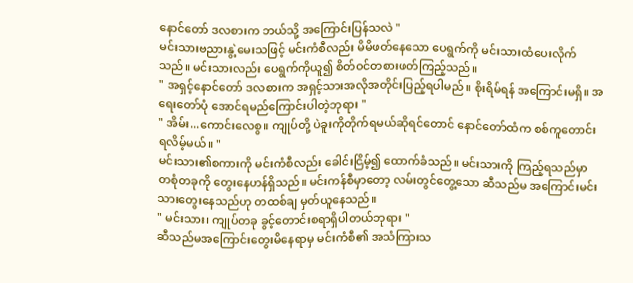နောင်တော် ဒလစားက ဘယ်သို့ အကြောင်းပြန်သလဲ "
မင်းသားဗညားနွဲ့မေးသဖြင့် မင်းကံစီလည်း မိမိဖတ်နေသော ပေရွက်ကို မင်းသားထံပေးလိုက်သည်။ မင်းသားလည်း ပေရွက်ကိုယူ၍ စိတ်ဝင်တစားဖတ်ကြည့်သည်။
" အရှင့်နောင်တော် ဒလစားက အရှင့်သားအလိုအတိုင်းပြည့်ရပါမည်။ စိုးရိမ်ရန် အကြောင်းမရှိ။ အရေးတော်ပုံ အောင်ရမည်ကြောင်းပါတဲ့ဘုရား "
" အိမ်း...ကောင်းလေစွ။ ကျုပ်တို့ ပဲခူးကိုတိုက်ရမယ်ဆိုရင်တောင် နောင်တော်ထံက စစ်ကူတောင်းရလိမ့်မယ်။ "
မင်းသား၏စကားကို မင်းကံစီလည်း ခေါင်းငြိမ့်၍ ထောက်ခံသည်။ မင်းသားကို ကြည့်ရသည်မှာ တစုံတခုကို တွေးနေဟန်ရှိသည်။ မင်းကန်စီမှာတော့ လမ်းတွင်တွေ့သော ဆီသည်မ အကြောင်းမင်းသားတွေးနေသည်ဟု တထစ်ချ မှတ်ယူနေသည်။
" မင်းသား၊ ကျုပ်တခု ခွင့်တောင်းစရာရှိပါတယ်ဘုရား "
ဆီသည်မအကြောင်းတွေးမိနေရာမှ မင်းကံစီ၏ အသံကြားသ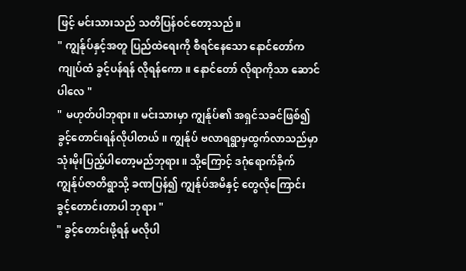ဖြင့် မင်းသားသည် သတိပြန်ဝင်တော့သည်။
" ကျွန်ုပ်နှင့်အတူ ပြည်ထဲရေးကို စီရင်နေသော နောင်တော်က ကျုပ်ထံ ခွင့်ပန်ရန် လိုရန်ကော။ နောင်တော် လိုရာကိုသာ ဆောင်ပါလေ "
" မဟုတ်ပါဘုရား။ မင်းသားမှာ ကျွန်ုပ်၏ အရှင်သခင်ဖြစ်၍ ခွင့်တောင်းရန်လိုပါတယ်။ ကျွန်ုပ် ဗလာရရွာမှထွက်လာသည်မှာ သုံးမိုးပြည့်ပါတော့မည်ဘုရား။ သို့ကြောင့် ဒဂုံရောက်ခိုက် ကျွန်ုပ်ဇာတိရွာသို့ ခဏပြန်၍ ကျွန်ုပ်အမိနှင့် တွေလိုကြောင်း ခွင့်တောင်းတာပါ ဘုရား "
" ခွင့်တောင်းဖို့ရန် မလိုပါ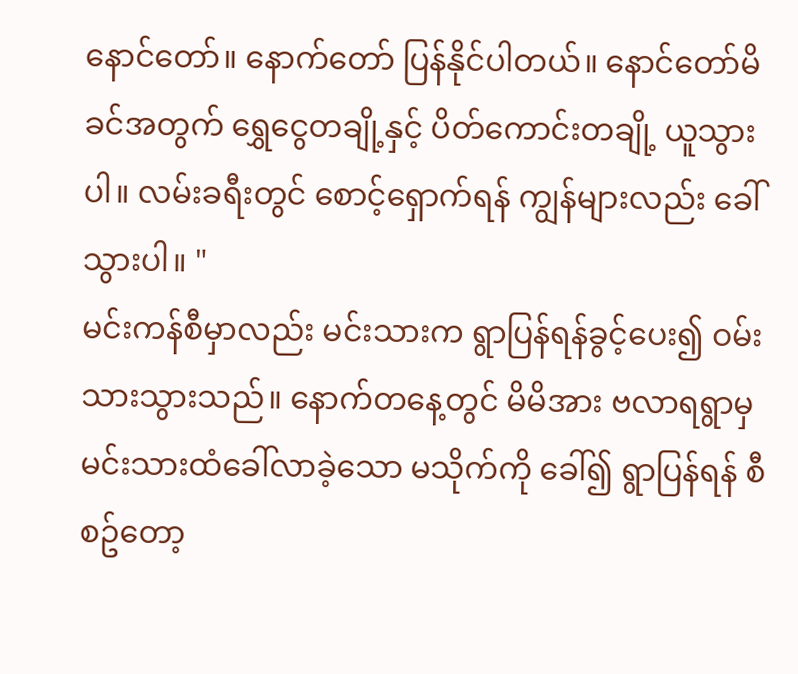နောင်တော်။ နောက်တော် ပြန်နိုင်ပါတယ်။ နောင်တော်မိခင်အတွက် ရွှေငွေတချို့နှင့် ပိတ်ကောင်းတချို့ ယူသွားပါ။ လမ်းခရီးတွင် စောင့်ရှောက်ရန် ကျွန်များလည်း ခေါ်သွားပါ။ "
မင်းကန်စီမှာလည်း မင်းသားက ရွာပြန်ရန်ခွင့်ပေး၍ ဝမ်းသားသွားသည်။ နောက်တနေ့တွင် မိမိအား ဗလာရရွာမှ မင်းသားထံခေါ်လာခဲ့သော မသိုက်ကို ခေါ်၍ ရွာပြန်ရန် စီစဥ်တော့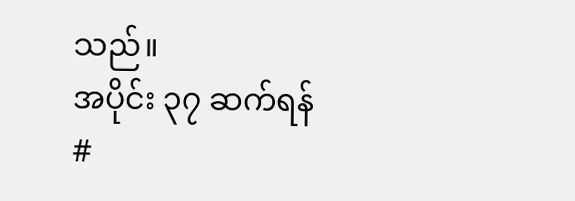သည်။
အပိုင်း ၃၇ ဆက်ရန်
#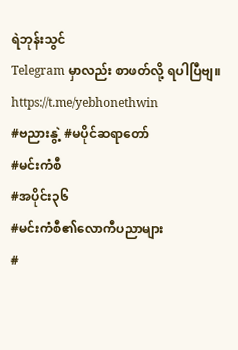ရဲဘုန်းသွင်
Telegram မှာလည်း စာဖတ်လို့ ရပါပြီဗျ။
https://t.me/yebhonethwin
#ဗညားနွဲ့ #မပိုင်ဆရာတော်
#မင်းကံစီ
#အပိုင်း၃၆
#မင်းကံစီ၏လောကီပညာများ
#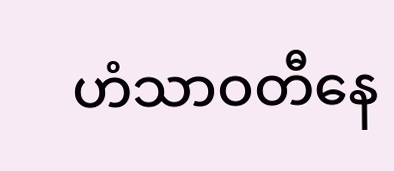ဟံသာဝတီနေ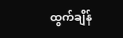ထွက်ချိန်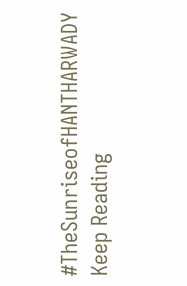#TheSunriseofHANTHARWADY
Keep Reading